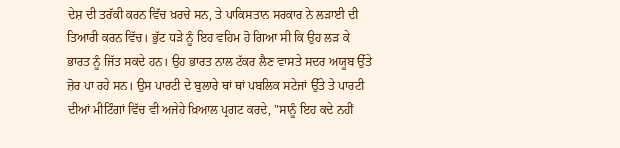ਦੇਸ਼ ਦੀ ਤਰੱਕੀ ਕਰਨ ਵਿੱਚ ਖ਼ਰਚੇ ਸਨ, ਤੇ ਪਾਕਿਸਤਾਨ ਸਰਕਾਰ ਨੇ ਲੜਾਈ ਦੀ ਤਿਆਰੀ ਕਰਨ ਵਿੱਚ। ਭੁੱਟ ਧੜੇ ਨੂੰ ਇਹ ਵਹਿਮ ਹੋ ਗਿਆ ਸੀ ਕਿ ਉਹ ਲੜ ਕੇ ਭਾਰਤ ਨੂੰ ਜਿੱਤ ਸਕਦੇ ਹਨ। ਉਹ ਭਾਰਤ ਨਾਲ ਟੱਕਰ ਲੈਣ ਵਾਸਤੇ ਸਦਰ ਅਯੂਬ ਉੱਤੇ ਜ਼ੋਰ ਪਾ ਰਹੇ ਸਨ। ਉਸ ਪਾਰਟੀ ਦੇ ਬੁਲਾਰੇ ਥਾਂ ਥਾਂ ਪਬਲਿਕ ਸਟੇਜਾਂ ਉੱਤੇ ਤੇ ਪਾਰਟੀ ਦੀਆਂ ਮੀਟਿੰਗਾਂ ਵਿੱਚ ਵੀ ਅਜੇਹੇ ਖ਼ਿਆਲ ਪ੍ਰਗਟ ਕਰਦੇ, "ਸਾਨੂੰ ਇਹ ਕਦੇ ਨਹੀਂ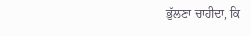ਭੁੱਲਣਾ ਚਾਹੀਦਾ, ਕਿ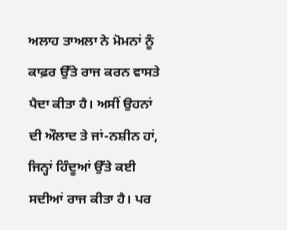ਅਲਾਹ ਤਾਅਲਾ ਨੇ ਮੋਮਨਾਂ ਨੂੰ ਕਾਫ਼ਰ ਉੱਤੇ ਰਾਜ ਕਰਨ ਵਾਸਤੇ ਪੈਦਾ ਕੀਤਾ ਹੈ। ਅਸੀਂ ਉਹਨਾਂ ਦੀ ਔਲਾਦ ਤੇ ਜਾਂ-ਨਸ਼ੀਨ ਹਾਂ, ਜਿਨ੍ਹਾਂ ਹਿੰਦੂਆਂ ਉੱਤੇ ਕਈ ਸਦੀਆਂ ਰਾਜ ਕੀਤਾ ਹੈ। ਪਰ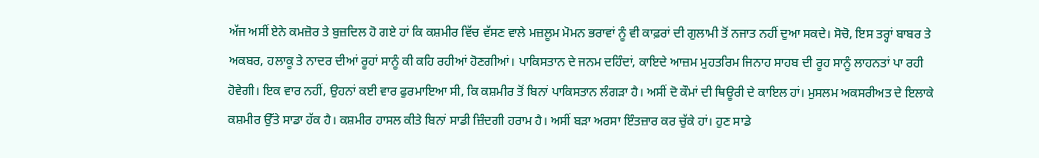ਅੱਜ ਅਸੀਂ ਏਨੇ ਕਮਜ਼ੋਰ ਤੇ ਬੁਜ਼ਦਿਲ ਹੋ ਗਏ ਹਾਂ ਕਿ ਕਸ਼ਮੀਰ ਵਿੱਚ ਵੱਸਣ ਵਾਲੇ ਮਜ਼ਲੂਮ ਮੋਮਨ ਭਰਾਵਾਂ ਨੂੰ ਵੀ ਕਾਫ਼ਰਾਂ ਦੀ ਗੁਲਾਮੀ ਤੋਂ ਨਜਾਤ ਨਹੀਂ ਦੁਆ ਸਕਦੇ। ਸੋਚੋ, ਇਸ ਤਰ੍ਹਾਂ ਬਾਬਰ ਤੇ ਅਕਬਰ, ਹਲਾਕੂ ਤੇ ਨਾਦਰ ਦੀਆਂ ਰੂਹਾਂ ਸਾਨੂੰ ਕੀ ਕਹਿ ਰਹੀਆਂ ਹੋਣਗੀਆਂ। ਪਾਕਿਸਤਾਨ ਦੇ ਜਨਮ ਦਹਿੰਦਾਂ, ਕਾਇਦੇ ਆਜ਼ਮ ਮੁਹਤਰਿਮ ਜਿਨਾਹ ਸਾਹਬ ਦੀ ਰੂਹ ਸਾਨੂੰ ਲਾਹਨਤਾਂ ਪਾ ਰਹੀ ਹੋਵੇਗੀ। ਇਕ ਵਾਰ ਨਹੀਂ, ਉਹਨਾਂ ਕਈ ਵਾਰ ਫੁਰਮਾਇਆ ਸੀ, ਕਿ ਕਸ਼ਮੀਰ ਤੋਂ ਬਿਨਾਂ ਪਾਕਿਸਤਾਨ ਲੰਗੜਾ ਹੈ। ਅਸੀਂ ਦੋ ਕੌਮਾਂ ਦੀ ਥਿਊਰੀ ਦੇ ਕਾਇਲ ਹਾਂ। ਮੁਸਲਮ ਅਕਸਰੀਅਤ ਦੇ ਇਲਾਕੇ ਕਸ਼ਮੀਰ ਉੱਤੇ ਸਾਡਾ ਹੱਕ ਹੈ। ਕਸ਼ਮੀਰ ਹਾਸਲ ਕੀਤੇ ਬਿਨਾਂ ਸਾਡੀ ਜ਼ਿੰਦਗੀ ਹਰਾਮ ਹੈ। ਅਸੀਂ ਬੜਾ ਅਰਸਾ ਇੰਤਜ਼ਾਰ ਕਰ ਚੁੱਕੇ ਹਾਂ। ਹੁਣ ਸਾਡੇ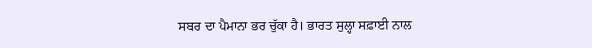ਸਬਰ ਦਾ ਪੈਮਾਨਾ ਭਰ ਚੁੱਕਾ ਹੈ। ਭਾਰਤ ਸੁਲ੍ਹਾ ਸਫ਼ਾਈ ਨਾਲ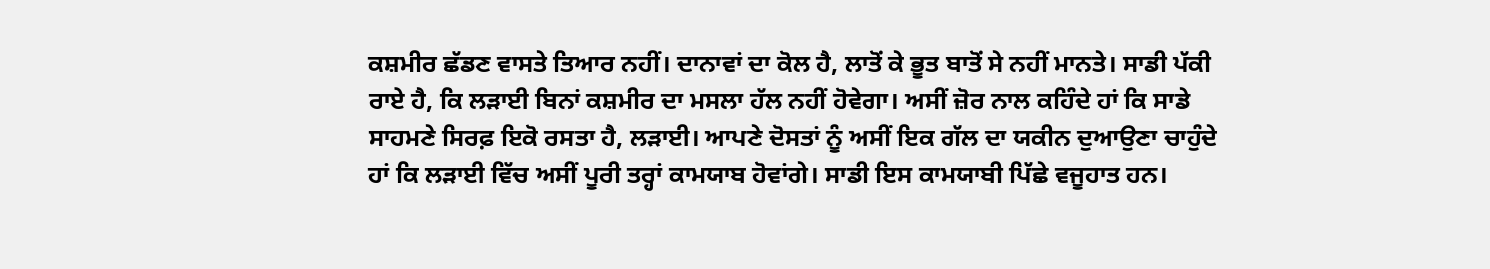ਕਸ਼ਮੀਰ ਛੱਡਣ ਵਾਸਤੇ ਤਿਆਰ ਨਹੀਂ। ਦਾਨਾਵਾਂ ਦਾ ਕੋਲ ਹੈ, ਲਾਤੋਂ ਕੇ ਭੂਤ ਬਾਤੋਂ ਸੇ ਨਹੀਂ ਮਾਨਤੇ। ਸਾਡੀ ਪੱਕੀ ਰਾਏ ਹੈ, ਕਿ ਲੜਾਈ ਬਿਨਾਂ ਕਸ਼ਮੀਰ ਦਾ ਮਸਲਾ ਹੱਲ ਨਹੀਂ ਹੋਵੇਗਾ। ਅਸੀਂ ਜ਼ੋਰ ਨਾਲ ਕਹਿੰਦੇ ਹਾਂ ਕਿ ਸਾਡੇ ਸਾਹਮਣੇ ਸਿਰਫ਼ ਇਕੋ ਰਸਤਾ ਹੈ, ਲੜਾਈ। ਆਪਣੇ ਦੋਸਤਾਂ ਨੂੰ ਅਸੀਂ ਇਕ ਗੱਲ ਦਾ ਯਕੀਨ ਦੁਆਉਣਾ ਚਾਹੁੰਦੇ ਹਾਂ ਕਿ ਲੜਾਈ ਵਿੱਚ ਅਸੀਂ ਪੂਰੀ ਤਰ੍ਹਾਂ ਕਾਮਯਾਬ ਹੋਵਾਂਗੇ। ਸਾਡੀ ਇਸ ਕਾਮਯਾਬੀ ਪਿੱਛੇ ਵਜੂਹਾਤ ਹਨ।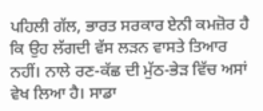ਪਹਿਲੀ ਗੱਲ, ਭਾਰਤ ਸਰਕਾਰ ਏਨੀ ਕਮਜ਼ੋਰ ਹੈ ਕਿ ਉਹ ਲੱਗਦੀ ਵੱਸ ਲੜਨ ਵਾਸਤੇ ਤਿਆਰ ਨਹੀਂ। ਨਾਲੇ ਰਣ-ਕੱਛ ਦੀ ਮੁੱਠ-ਭੇੜ ਵਿੱਚ ਅਸਾਂ ਵੇਖ ਲਿਆ ਹੈ। ਸਾਡਾ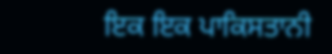ਇਕ ਇਕ ਪਾਕਿਸਤਾਨੀ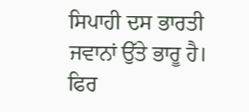ਸਿਪਾਹੀ ਦਸ ਭਾਰਤੀ ਜਵਾਨਾਂ ਉੱਤੇ ਭਾਰੂ ਹੈ। ਫਿਰ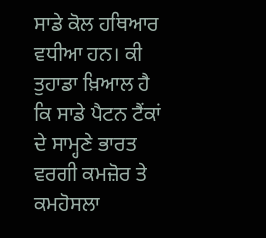ਸਾਡੇ ਕੋਲ ਹਥਿਆਰ ਵਧੀਆ ਹਨ। ਕੀ ਤੁਹਾਡਾ ਖ਼ਿਆਲ ਹੈ ਕਿ ਸਾਡੇ ਪੈਟਨ ਟੈਂਕਾਂ ਦੇ ਸਾਮ੍ਹਣੇ ਭਾਰਤ ਵਰਗੀ ਕਮਜ਼ੋਰ ਤੇ ਕਮਹੋਸਲਾ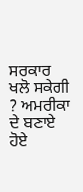ਸਰਕਾਰ ਖਲੋ ਸਕੇਗੀ ? ਅਮਰੀਕਾ ਦੇ ਬਣਾਏ ਹੋਏ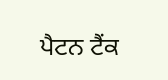ਪੈਟਨ ਟੈਂਕ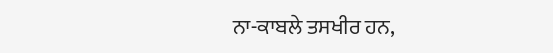ਨਾ-ਕਾਬਲੇ ਤਸਖੀਰ ਹਨ,